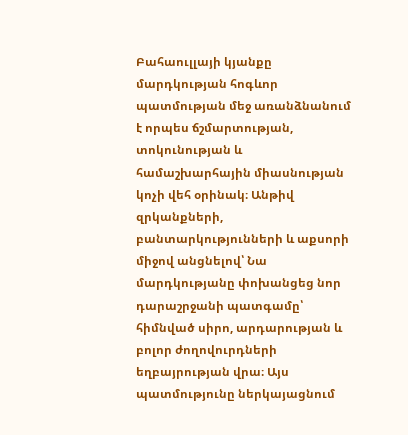Բահաուլլայի կյանքը մարդկության հոգևոր պատմության մեջ առանձնանում է որպես ճշմարտության, տոկունության և համաշխարհային միասնության կոչի վեհ օրինակ։ Անթիվ զրկանքների, բանտարկությունների և աքսորի միջով անցնելով՝ Նա մարդկությանը փոխանցեց նոր դարաշրջանի պատգամը՝ հիմնված սիրո, արդարության և բոլոր ժողովուրդների եղբայրության վրա։ Այս պատմությունը ներկայացնում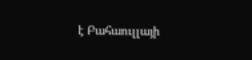է Բահաուլլայի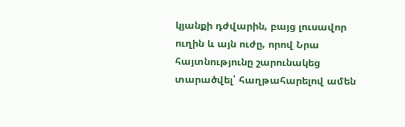կյանքի դժվարին, բայց լուսավոր ուղին և այն ուժը, որով Նրա հայտնությունը շարունակեց տարածվել՝ հաղթահարելով ամեն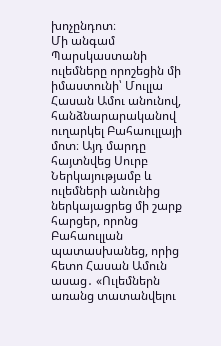խոչընդոտ։
Մի անգամ Պարսկաստանի ուլեմները որոշեցին մի իմաստունի՝ Մուլլա Հասան Ամու անունով, հանձնարարականով ուղարկել Բահաուլլայի մոտ։ Այդ մարդը հայտնվեց Սուրբ Ներկայությամբ և ուլեմների անունից ներկայացրեց մի շարք հարցեր, որոնց Բահաուլլան պատասխանեց, որից հետո Հասան Ամուն ասաց․ «Ուլեմներն առանց տատանվելու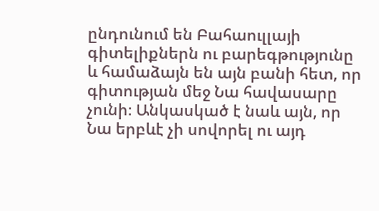ընդունում են Բահաուլլայի գիտելիքներն ու բարեգթությունը և համաձայն են այն բանի հետ, որ գիտության մեջ Նա հավասարը չունի։ Անկասկած է նաև այն, որ Նա երբևէ չի սովորել ու այդ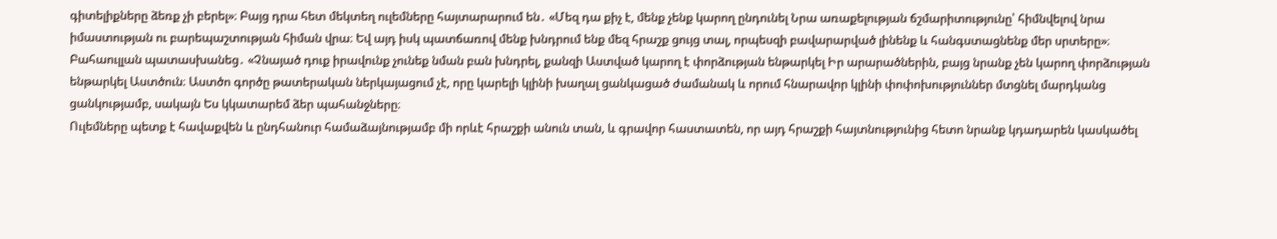գիտելիքները ձեռք չի բերել»։ Բայց դրա հետ մեկտեղ ուլեմները հայտարարում են․ «Մեզ դա քիչ է, մենք չենք կարող ընդունել Նրա առաքելության ճշմարիտությունը՝ հիմնվելով նրա իմաստության ու բարեպաշտության հիման վրա։ Եվ այդ իսկ պատճառով մենք խնդրում ենք մեզ հրաշք ցույց տալ, որպեսզի բավարարված լինենք և հանգստացնենք մեր սրտերը»։
Բահաուլլան պատասխանեց․ «Չնայած դուք իրավունք չունեք նման բան խնդրել, քանզի Աստված կարող է փորձության ենթարկել Իր արարածներին, բայց նրանք չեն կարող փորձության ենթարկել Աստծուն։ Աստծո գործը թատերական ներկայացում չէ, որը կարելի կլինի խաղալ ցանկացած ժամանակ և որում հնարավոր կլինի փոփոխություններ մտցնել մարդկանց ցանկությամբ, սակայն Ես կկատարեմ ձեր պահանջները։
Ուլեմները պետք է հավաքվեն և ընդհանուր համաձայնությամբ մի որևէ հրաշքի անուն տան, և գրավոր հաստատեն, որ այդ հրաշքի հայտնությունից հետո նրանք կդադարեն կասկածել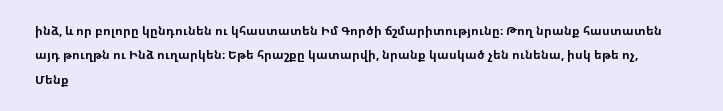ինձ, և որ բոլորը կընդունեն ու կհաստատեն Իմ Գործի ճշմարիտությունը։ Թող նրանք հաստատեն այդ թուղթն ու Ինձ ուղարկեն։ Եթե հրաշքը կատարվի, նրանք կասկած չեն ունենա, իսկ եթե ոչ, Մենք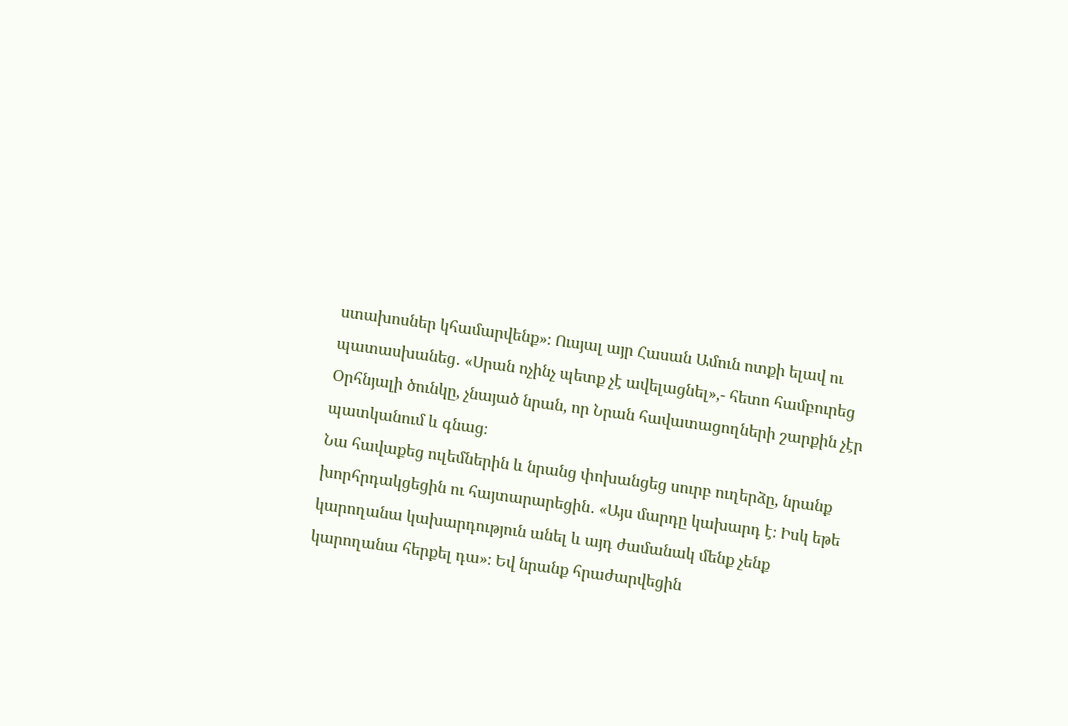ստախոսներ կհամարվենք»։ Ուսյալ այր Հասան Ամուն ոտքի ելավ ու պատասխանեց․ «Սրան ոչինչ պետք չէ ավելացնել»,- հետո համբուրեց Օրհնյալի ծունկը, չնայած նրան, որ Նրան հավատացողների շարքին չէր պատկանում և գնաց։
Նա հավաքեց ուլեմներին և նրանց փոխանցեց սուրբ ուղերձը, նրանք խորհրդակցեցին ու հայտարարեցին․ «Այս մարդը կախարդ է։ Իսկ եթե կարողանա կախարդություն անել և այդ ժամանակ մենք չենք կարողանա հերքել դա»։ Եվ նրանք հրաժարվեցին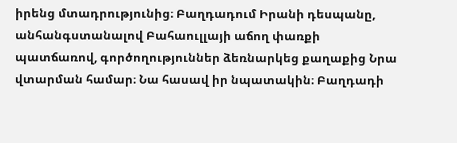իրենց մտադրությունից։ Բաղդադում Իրանի դեսպանը, անհանգստանալով Բահաուլլայի աճող փառքի պատճառով, գործողություններ ձեռնարկեց քաղաքից Նրա վտարման համար։ Նա հասավ իր նպատակին։ Բաղդադի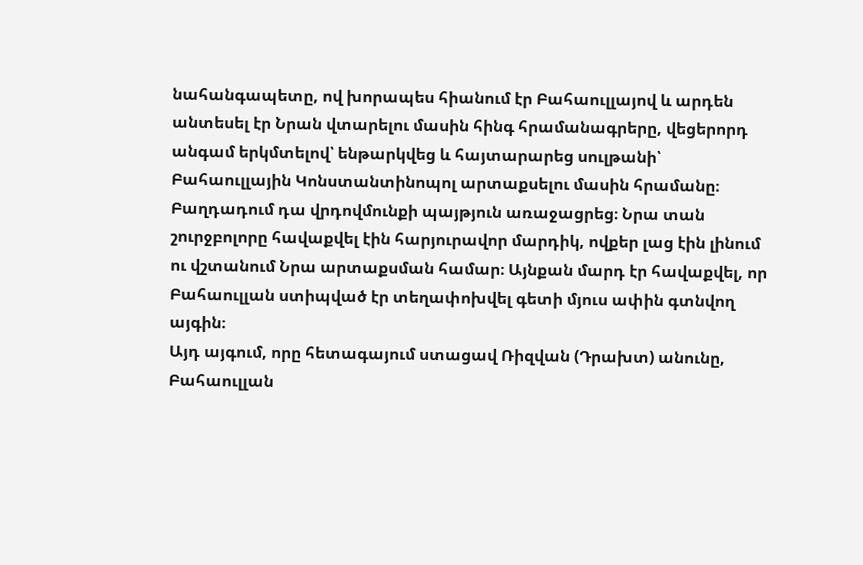նահանգապետը, ով խորապես հիանում էր Բահաուլլայով և արդեն անտեսել էր Նրան վտարելու մասին հինգ հրամանագրերը, վեցերորդ անգամ երկմտելով՝ ենթարկվեց և հայտարարեց սուլթանի՝ Բահաուլլային Կոնստանտինոպոլ արտաքսելու մասին հրամանը։ Բաղդադում դա վրդովմունքի պայթյուն առաջացրեց։ Նրա տան շուրջբոլորը հավաքվել էին հարյուրավոր մարդիկ, ովքեր լաց էին լինում ու վշտանում Նրա արտաքսման համար։ Այնքան մարդ էր հավաքվել, որ Բահաուլլան ստիպված էր տեղափոխվել գետի մյուս ափին գտնվող այգին։
Այդ այգում, որը հետագայում ստացավ Ռիզվան (Դրախտ) անունը, Բահաուլլան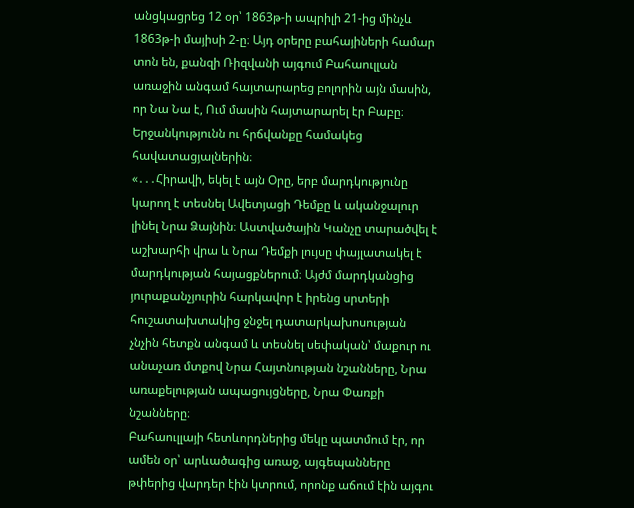անցկացրեց 12 օր՝ 1863թ-ի ապրիլի 21-ից մինչև 1863թ-ի մայիսի 2-ը։ Այդ օրերը բահայիների համար տոն են, քանզի Ռիզվանի այգում Բահաուլլան առաջին անգամ հայտարարեց բոլորին այն մասին, որ Նա Նա է, Ում մասին հայտարարել էր Բաբը։ Երջանկությունն ու հրճվանքը համակեց հավատացյալներին։
«․․․Հիրավի, եկել է այն Օրը, երբ մարդկությունը կարող է տեսնել Ավետյացի Դեմքը և ականջալուր լինել Նրա Ձայնին։ Աստվածային Կանչը տարածվել է աշխարհի վրա և Նրա Դեմքի լույսը փայլատակել է մարդկության հայացքներում։ Այժմ մարդկանցից յուրաքանչյուրին հարկավոր է իրենց սրտերի հուշատախտակից ջնջել դատարկախոսության չնչին հետքն անգամ և տեսնել սեփական՝ մաքուր ու անաչառ մտքով Նրա Հայտնության նշանները, Նրա առաքելության ապացույցները, Նրա Փառքի նշանները։
Բահաուլլայի հետևորդներից մեկը պատմում էր, որ ամեն օր՝ արևածագից առաջ, այգեպանները թփերից վարդեր էին կտրում, որոնք աճում էին այգու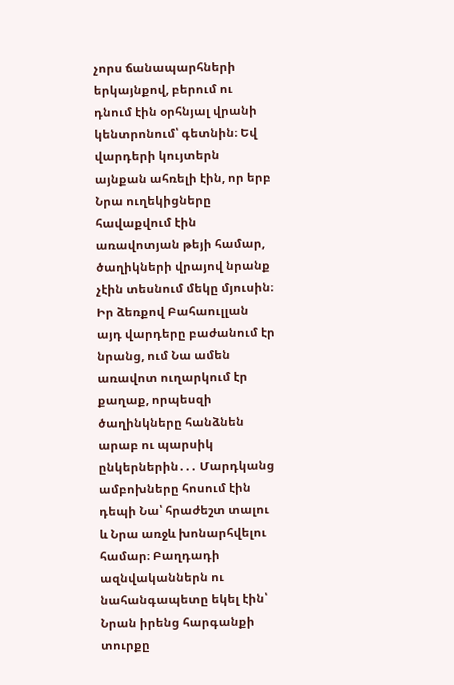չորս ճանապարհների երկայնքով, բերում ու դնում էին օրհնյալ վրանի կենտրոնում՝ գետնին։ Եվ վարդերի կույտերն այնքան ահռելի էին, որ երբ Նրա ուղեկիցները հավաքվում էին առավոտյան թեյի համար, ծաղիկների վրայով նրանք չէին տեսնում մեկը մյուսին։ Իր ձեռքով Բահաուլլան այդ վարդերը բաժանում էր նրանց, ում Նա ամեն առավոտ ուղարկում էր քաղաք, որպեսզի ծաղինկները հանձնեն արաբ ու պարսիկ ընկերներին․․․ Մարդկանց ամբոխները հոսում էին դեպի Նա՝ հրաժեշտ տալու և Նրա առջև խոնարհվելու համար։ Բաղդադի ազնվականներն ու նահանգապետը եկել էին՝ Նրան իրենց հարգանքի տուրքը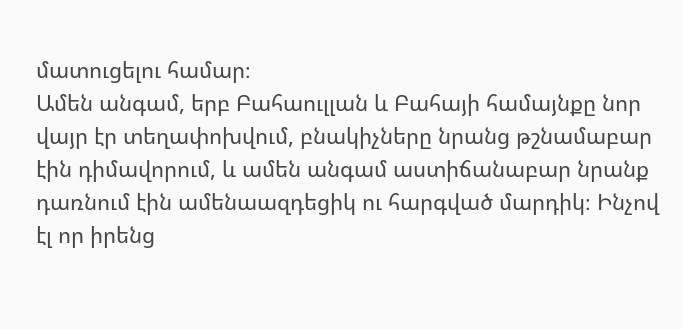մատուցելու համար։
Ամեն անգամ, երբ Բահաուլլան և Բահայի համայնքը նոր վայր էր տեղափոխվում, բնակիչները նրանց թշնամաբար էին դիմավորում, և ամեն անգամ աստիճանաբար նրանք դառնում էին ամենաազդեցիկ ու հարգված մարդիկ։ Ինչով էլ որ իրենց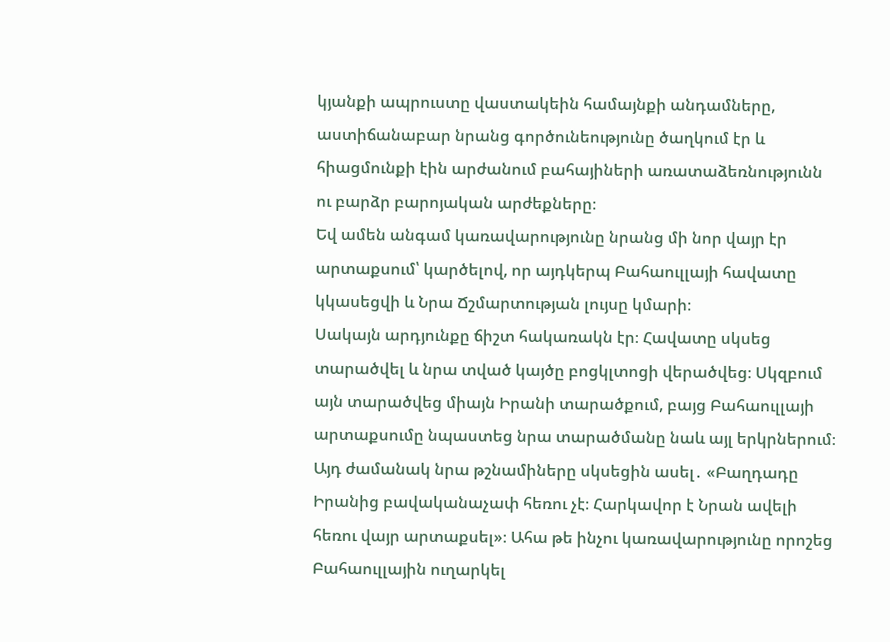կյանքի ապրուստը վաստակեին համայնքի անդամները, աստիճանաբար նրանց գործունեությունը ծաղկում էր և հիացմունքի էին արժանում բահայիների առատաձեռնությունն ու բարձր բարոյական արժեքները։
Եվ ամեն անգամ կառավարությունը նրանց մի նոր վայր էր արտաքսում՝ կարծելով, որ այդկերպ Բահաուլլայի հավատը կկասեցվի և Նրա Ճշմարտության լույսը կմարի։
Սակայն արդյունքը ճիշտ հակառակն էր։ Հավատը սկսեց տարածվել և նրա տված կայծը բոցկլտոցի վերածվեց։ Սկզբում այն տարածվեց միայն Իրանի տարածքում, բայց Բահաուլլայի արտաքսումը նպաստեց նրա տարածմանը նաև այլ երկրներում։ Այդ ժամանակ նրա թշնամիները սկսեցին ասել․ «Բաղդադը Իրանից բավականաչափ հեռու չէ։ Հարկավոր է Նրան ավելի հեռու վայր արտաքսել»։ Ահա թե ինչու կառավարությունը որոշեց Բահաուլլային ուղարկել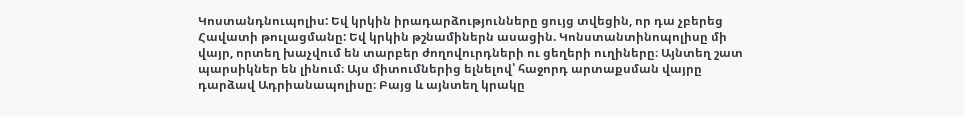Կոստանդնուպոլիս: Եվ կրկին իրադարձությունները ցույց տվեցին, որ դա չբերեց Հավատի թուլացմանը: Եվ կրկին թշնամիներն ասացին. Կոնստանտինոպոլիսը մի վայր, որտեղ խաչվում են տարբեր ժողովուրդների ու ցեղերի ուղիները։ Այնտեղ շատ պարսիկներ են լինում։ Այս միտումներից ելնելով՝ հաջորդ արտաքսման վայրը դարձավ Ադրիանապոլիսը։ Բայց և այնտեղ կրակը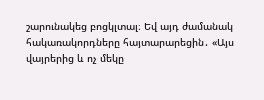շարունակեց բոցկլտալ։ Եվ այդ ժամանակ հակառակորդները հայտարարեցին․ «Այս վայրերից և ոչ մեկը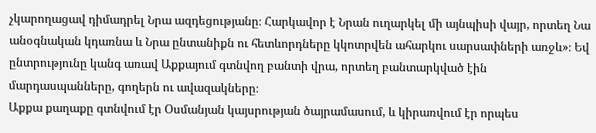չկարողացավ դիմադրել Նրա ազդեցությանը։ Հարկավոր է Նրան ուղարկել մի այնպիսի վայր, որտեղ Նա անօգնական կդառնա և Նրա ընտանիքն ու հետևորդները կկոտրվեն ահարկու սարսափների առջև»։ Եվ ընտրությունը կանգ առավ Աքքայում գտնվող բանտի վրա, որտեղ բանտարկված էին մարդասպանները, գողերն ու ավազակները։
Աքքա քաղաքը գտնվում էր Օսմանյան կայսրության ծայրամասում, և կիրառվում էր որպես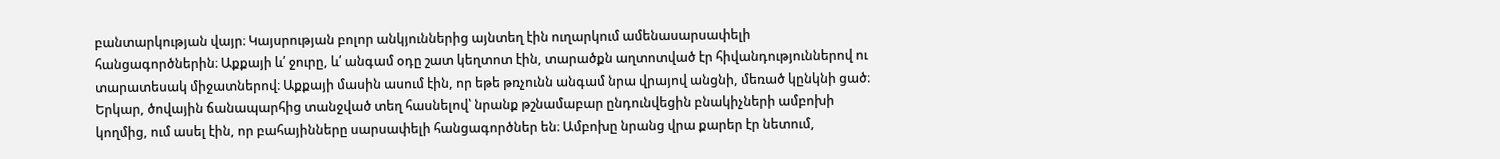բանտարկության վայր։ Կայսրության բոլոր անկյուններից այնտեղ էին ուղարկում ամենասարսափելի հանցագործներին։ Աքքայի և՛ ջուրը, և՛ անգամ օդը շատ կեղտոտ էին, տարածքն աղտոտված էր հիվանդություններով ու տարատեսակ միջատներով։ Աքքայի մասին ասում էին, որ եթե թռչունն անգամ նրա վրայով անցնի, մեռած կընկնի ցած։
Երկար, ծովային ճանապարհից տանջված տեղ հասնելով՝ նրանք թշնամաբար ընդունվեցին բնակիչների ամբոխի կողմից, ում ասել էին, որ բահայինները սարսափելի հանցագործներ են։ Ամբոխը նրանց վրա քարեր էր նետում,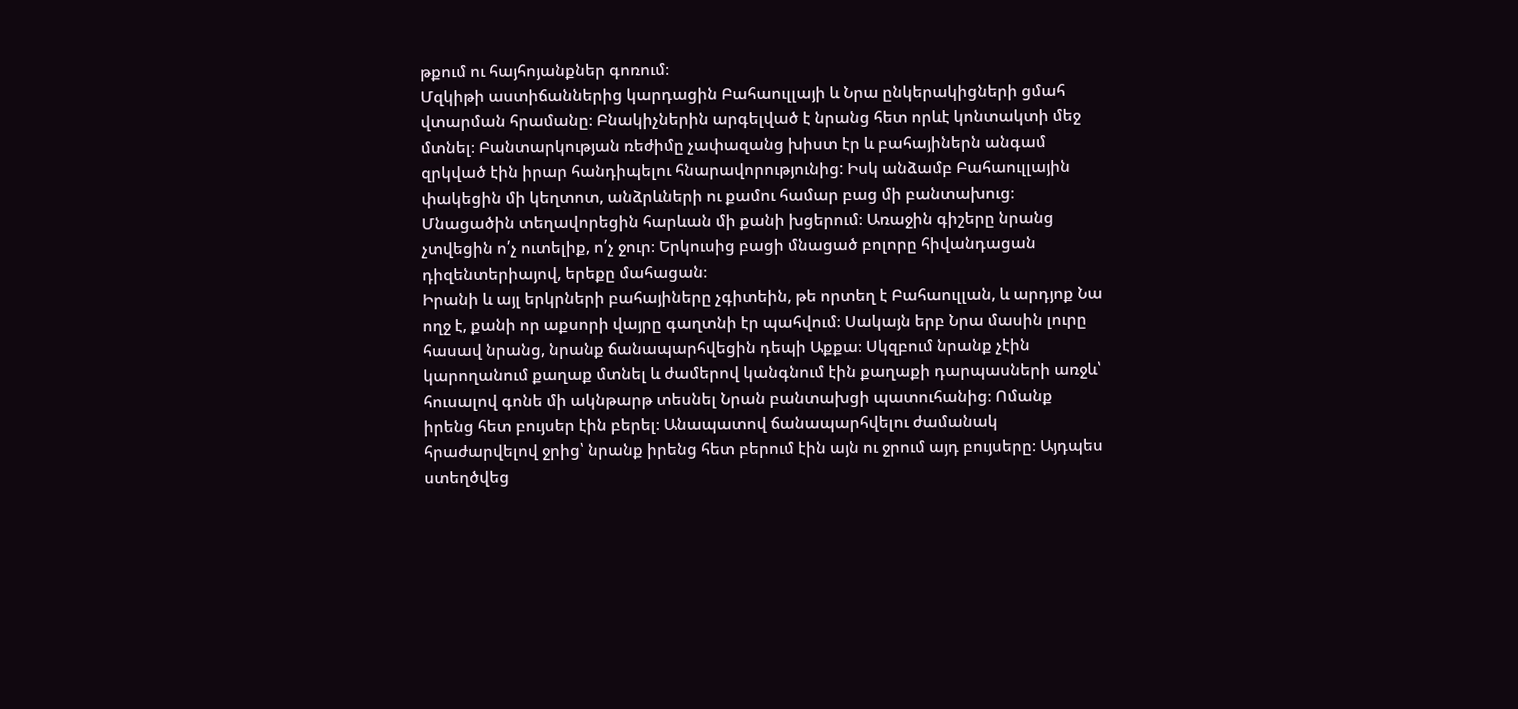թքում ու հայհոյանքներ գոռում։
Մզկիթի աստիճաններից կարդացին Բահաուլլայի և Նրա ընկերակիցների ցմահ վտարման հրամանը։ Բնակիչներին արգելված է նրանց հետ որևէ կոնտակտի մեջ մտնել։ Բանտարկության ռեժիմը չափազանց խիստ էր և բահայիներն անգամ զրկված էին իրար հանդիպելու հնարավորությունից: Իսկ անձամբ Բահաուլլային փակեցին մի կեղտոտ, անձրևների ու քամու համար բաց մի բանտախուց։ Մնացածին տեղավորեցին հարևան մի քանի խցերում։ Առաջին գիշերը նրանց չտվեցին ո՛չ ուտելիք, ո՛չ ջուր։ Երկուսից բացի մնացած բոլորը հիվանդացան դիզենտերիայով, երեքը մահացան։
Իրանի և այլ երկրների բահայիները չգիտեին, թե որտեղ է Բահաուլլան, և արդյոք Նա ողջ է, քանի որ աքսորի վայրը գաղտնի էր պահվում։ Սակայն երբ Նրա մասին լուրը հասավ նրանց, նրանք ճանապարհվեցին դեպի Աքքա։ Սկզբում նրանք չէին կարողանում քաղաք մտնել և ժամերով կանգնում էին քաղաքի դարպասների առջև՝ հուսալով գոնե մի ակնթարթ տեսնել Նրան բանտախցի պատուհանից։ Ոմանք իրենց հետ բույսեր էին բերել։ Անապատով ճանապարհվելու ժամանակ հրաժարվելով ջրից՝ նրանք իրենց հետ բերում էին այն ու ջրում այդ բույսերը։ Այդպես ստեղծվեց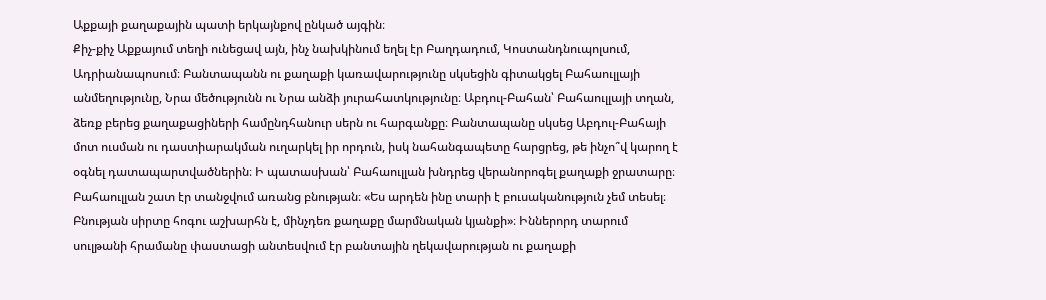Աքքայի քաղաքային պատի երկայնքով ընկած այգին։
Քիչ-քիչ Աքքայում տեղի ունեցավ այն, ինչ նախկինում եղել էր Բաղդադում, Կոստանդնուպոլսում, Ադրիանապոսում։ Բանտապանն ու քաղաքի կառավարությունը սկսեցին գիտակցել Բահաուլլայի անմեղությունը, Նրա մեծությունն ու Նրա անձի յուրահատկությունը։ Աբդուլ-Բահան՝ Բահաուլլայի տղան, ձեռք բերեց քաղաքացիների համընդհանուր սերն ու հարգանքը։ Բանտապանը սկսեց Աբդուլ-Բահայի մոտ ուսման ու դաստիարակման ուղարկել իր որդուն, իսկ նահանգապետը հարցրեց, թե ինչո՞վ կարող է օգնել դատապարտվածներին։ Ի պատասխան՝ Բահաուլլան խնդրեց վերանորոգել քաղաքի ջրատարը։
Բահաուլլան շատ էր տանջվում առանց բնության։ «Ես արդեն ինը տարի է բուսականություն չեմ տեսել։ Բնության սիրտը հոգու աշխարհն է, մինչդեռ քաղաքը մարմնական կյանքի»։ Իններորդ տարում սուլթանի հրամանը փաստացի անտեսվում էր բանտային ղեկավարության ու քաղաքի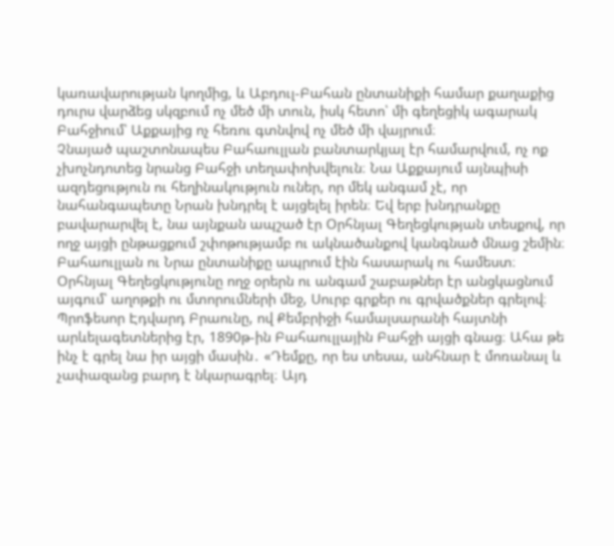կառավարության կողմից, և Աբդուլ-Բահան ընտանիքի համար քաղաքից դուրս վարձեց սկզբում ոչ մեծ մի տուն, իսկ հետո՝ մի գեղեցիկ ագարակ Բահջիում՝ Աքքայից ոչ հեռու գտնվով ոչ մեծ մի վայրում։
Չնայած պաշտոնապես Բահաուլլան բանտարկյալ էր համարվում, ոչ ոք չխոչնդոտեց նրանց Բահջի տեղափոխվելուն։ Նա Աքքայում այնպիսի ազդեցություն ու հեղինակություն ուներ, որ մեկ անգամ չէ, որ նահանգապետը Նրան խնդրել է այցելել իրեն։ Եվ երբ խնդրանքը բավարարվել է, նա այնքան ապշած էր Օրհնյալ Գեղեցկության տեսքով, որ ողջ այցի ընթացքում շփոթությամբ ու ակնածանքով կանգնած մնաց շեմին։
Բահաուլլան ու Նրա ընտանիքը ապրում էին հասարակ ու համեստ։ Օրհնյալ Գեղեցկությունը ողջ օրերն ու անգամ շաբաթներ էր անցկացնում այգում՝ աղոթքի ու մտորումների մեջ, Սուրբ գրքեր ու գրվածքներ գրելով։
Պրոֆեսոր Էդվարդ Բրաունը, ով Քեմբրիջի համալսարանի հայտնի արևելագետներից էր, 1890թ-ին Բահաուլլային Բահջի այցի գնաց։ Ահա թե ինչ է գրել նա իր այցի մասին․ «Դեմքը, որ ես տեսա, անհնար է մոռանալ և չափազանց բարդ է նկարագրել։ Այդ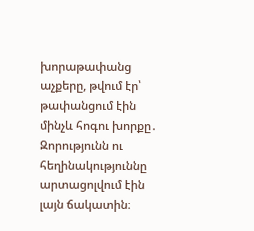խորաթափանց աչքերը, թվում էր՝ թափանցում էին մինչև հոգու խորքը․ Զորությունն ու հեղինակություննը արտացոլվում էին լայն ճակատին։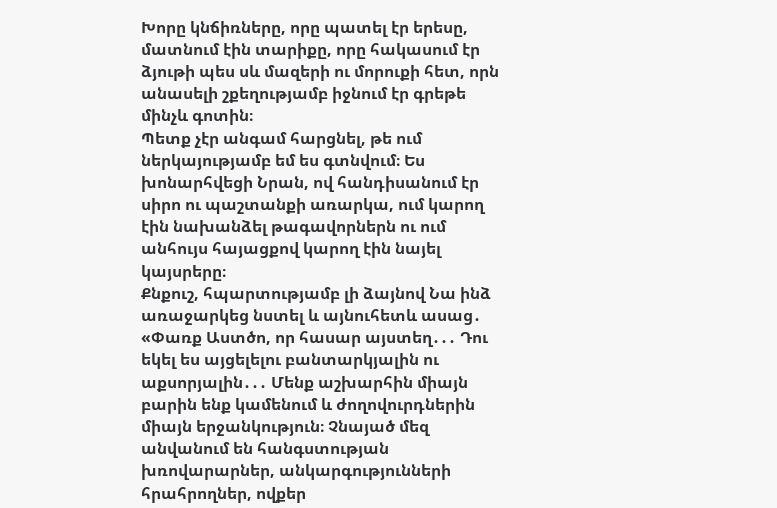Խորը կնճիռները, որը պատել էր երեսը, մատնում էին տարիքը, որը հակասում էր ձյութի պես սև մազերի ու մորուքի հետ, որն անասելի շքեղությամբ իջնում էր գրեթե մինչև գոտին։
Պետք չէր անգամ հարցնել, թե ում ներկայությամբ եմ ես գտնվում։ Ես խոնարհվեցի Նրան, ով հանդիսանում էր սիրո ու պաշտանքի առարկա, ում կարող էին նախանձել թագավորներն ու ում անհույս հայացքով կարող էին նայել կայսրերը։
Քնքուշ, հպարտությամբ լի ձայնով Նա ինձ առաջարկեց նստել և այնուհետև ասաց․ «Փառք Աստծո, որ հասար այստեղ․․․ Դու եկել ես այցելելու բանտարկյալին ու աքսորյալին․․․ Մենք աշխարհին միայն բարին ենք կամենում և ժողովուրդներին միայն երջանկություն։ Չնայած մեզ անվանում են հանգստության խռովարարներ, անկարգությունների հրահրողներ, ովքեր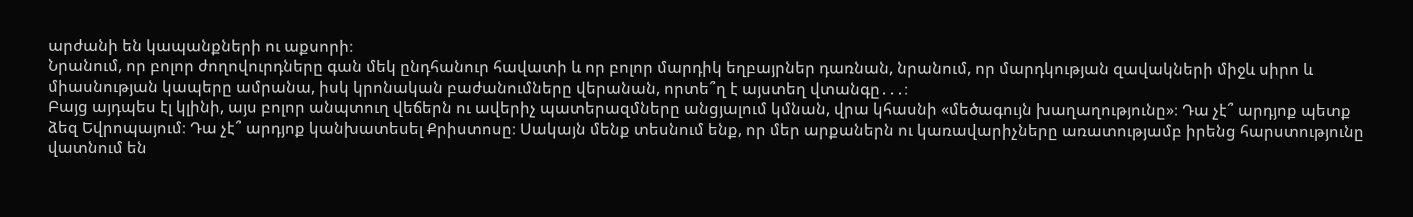արժանի են կապանքների ու աքսորի։
Նրանում, որ բոլոր ժողովուրդները գան մեկ ընդհանուր հավատի և որ բոլոր մարդիկ եղբայրներ դառնան, նրանում, որ մարդկության զավակների միջև սիրո և միասնության կապերը ամրանա, իսկ կրոնական բաժանումները վերանան, որտե՞ղ է այստեղ վտանգը․․․։
Բայց այդպես էլ կլինի, այս բոլոր անպտուղ վեճերն ու ավերիչ պատերազմները անցյալում կմնան, վրա կհասնի «մեծագույն խաղաղությունը»։ Դա չէ՞ արդյոք պետք ձեզ Եվրոպայում։ Դա չէ՞ արդյոք կանխատեսել Քրիստոսը։ Սակայն մենք տեսնում ենք, որ մեր արքաներն ու կառավարիչները առատությամբ իրենց հարստությունը վատնում են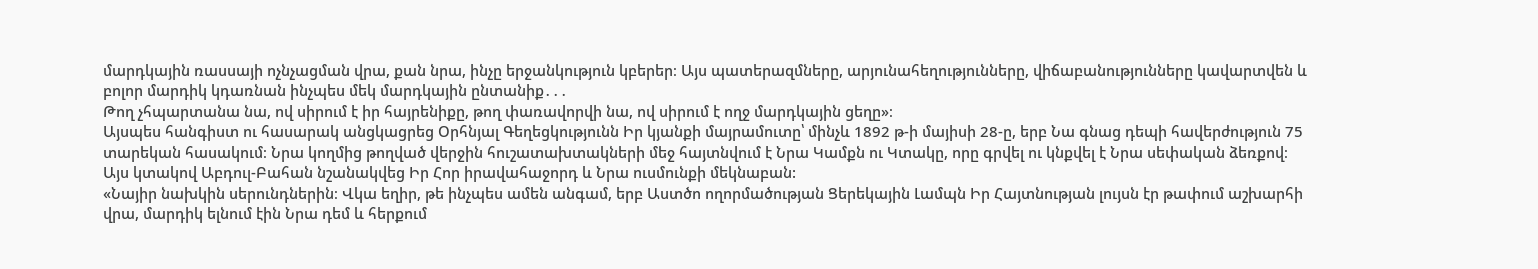մարդկային ռասսայի ոչնչացման վրա, քան նրա, ինչը երջանկություն կբերեր։ Այս պատերազմները, արյունահեղությունները, վիճաբանությունները կավարտվեն և բոլոր մարդիկ կդառնան ինչպես մեկ մարդկային ընտանիք․․․
Թող չհպարտանա նա, ով սիրում է իր հայրենիքը, թող փառավորվի նա, ով սիրում է ողջ մարդկային ցեղը»։
Այսպես հանգիստ ու հասարակ անցկացրեց Օրհնյալ Գեղեցկությունն Իր կյանքի մայրամուտը՝ մինչև 1892 թ-ի մայիսի 28-ը, երբ Նա գնաց դեպի հավերժություն 75 տարեկան հասակում։ Նրա կողմից թողված վերջին հուշատախտակների մեջ հայտնվում է Նրա Կամքն ու Կտակը, որը գրվել ու կնքվել է Նրա սեփական ձեռքով։
Այս կտակով Աբդուլ-Բահան նշանակվեց Իր Հոր իրավահաջորդ և Նրա ուսմունքի մեկնաբան:
«Նայիր նախկին սերունդներին։ Վկա եղիր, թե ինչպես ամեն անգամ, երբ Աստծո ողորմածության Ցերեկային Լամպն Իր Հայտնության լույսն էր թափում աշխարհի վրա, մարդիկ ելնում էին Նրա դեմ և հերքում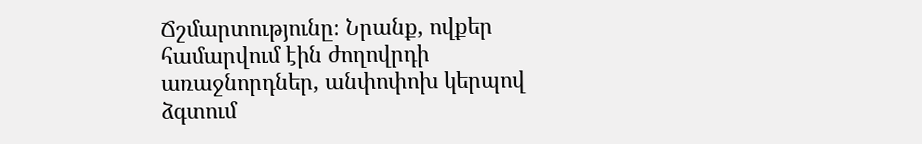Ճշմարտությունը։ Նրանք, ովքեր համարվում էին ժողովրդի առաջնորդներ, անփոփոխ կերպով ձգտում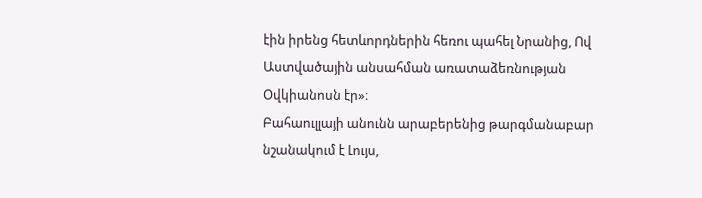էին իրենց հետևորդներին հեռու պահել Նրանից, Ով Աստվածային անսահման առատաձեռնության Օվկիանոսն էր»։
Բահաուլլայի անունն արաբերենից թարգմանաբար նշանակում է Լույս,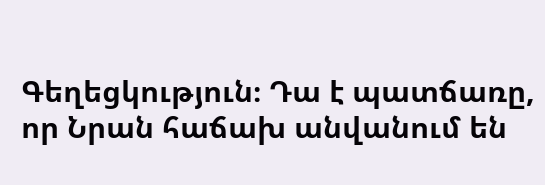Գեղեցկություն։ Դա է պատճառը, որ Նրան հաճախ անվանում են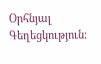Օրհնյալ Գեղեցկություն։